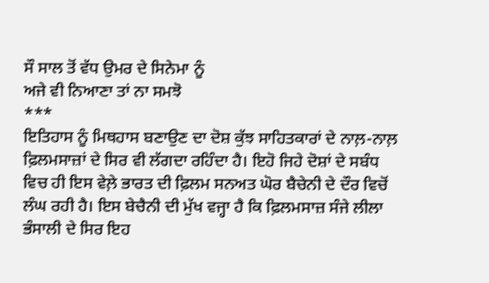ਸੌ ਸਾਲ ਤੋਂ ਵੱਧ ਉਮਰ ਦੇ ਸਿਨੇਮਾ ਨੂੰ
ਅਜੇ ਵੀ ਨਿਆਣਾ ਤਾਂ ਨਾ ਸਮਝੋ
***
ਇਤਿਹਾਸ ਨੂੰ ਮਿਥਹਾਸ ਬਣਾਉਣ ਦਾ ਦੋਸ਼ ਕੁੱਝ ਸਾਹਿਤਕਾਰਾਂ ਦੇ ਨਾਲ਼-ਨਾਲ਼ ਫ਼ਿਲਮਸਾਜ਼ਾਂ ਦੇ ਸਿਰ ਵੀ ਲੱਗਦਾ ਰਹਿੰਦਾ ਹੈ। ਇਹੋ ਜਿਹੇ ਦੋਸ਼ਾਂ ਦੇ ਸਬੰਧ ਵਿਚ ਹੀ ਇਸ ਵੇਲ਼ੇ ਭਾਰਤ ਦੀ ਫ਼ਿਲਮ ਸਨਅਤ ਘੋਰ ਬੈਚੇਨੀ ਦੇ ਦੌਰ ਵਿਚੋਂ ਲੰਘ ਰਹੀ ਹੈ। ਇਸ ਬੇਚੈਨੀ ਦੀ ਮੁੱਖ ਵਜ੍ਹਾ ਹੈ ਕਿ ਫ਼ਿਲਮਸਾਜ਼ ਸੰਜੇ ਲੀਲਾ ਭੰਸਾਲੀ ਦੇ ਸਿਰ ਇਹ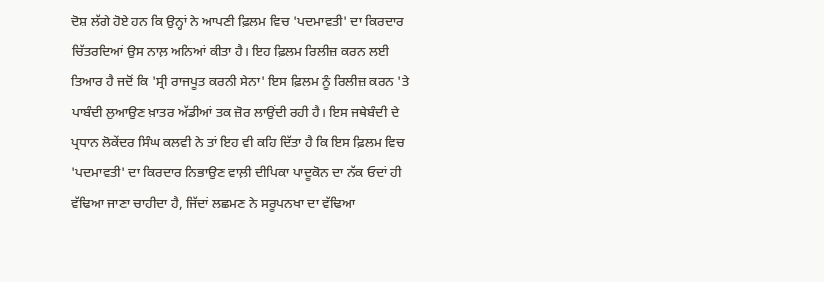ਦੋਸ਼ ਲੱਗੇ ਹੋਏ ਹਨ ਕਿ ਉਨ੍ਹਾਂ ਨੇ ਆਪਣੀ ਫ਼ਿਲਮ ਵਿਚ 'ਪਦਮਾਵਤੀ' ਦਾ ਕਿਰਦਾਰ ਚਿੱਤਰਦਿਆਂ ਉਸ ਨਾਲ਼ ਅਨਿਆਂ ਕੀਤਾ ਹੈ। ਇਹ ਫ਼ਿਲਮ ਰਿਲੀਜ਼ ਕਰਨ ਲਈ ਤਿਆਰ ਹੈ ਜਦੋਂ ਕਿ 'ਸ੍ਰੀ ਰਾਜਪੂਤ ਕਰਨੀ ਸੇਨਾ' ਇਸ ਫ਼ਿਲਮ ਨੂੰ ਰਿਲੀਜ਼ ਕਰਨ 'ਤੇ ਪਾਬੰਦੀ ਲੁਆਉਣ ਖ਼ਾਤਰ ਅੱਡੀਆਂ ਤਕ ਜ਼ੋਰ ਲਾਉਂਦੀ ਰਹੀ ਹੈ। ਇਸ ਜਥੇਬੰਦੀ ਦੇ ਪ੍ਰਧਾਨ ਲੋਕੇਂਦਰ ਸਿੰਘ ਕਲਵੀ ਨੇ ਤਾਂ ਇਹ ਵੀ ਕਹਿ ਦਿੱਤਾ ਹੈ ਕਿ ਇਸ ਫ਼ਿਲਮ ਵਿਚ 'ਪਦਮਾਵਤੀ' ਦਾ ਕਿਰਦਾਰ ਨਿਭਾਉਣ ਵਾਲ਼ੀ ਦੀਪਿਕਾ ਪਾਦੂਕੋਨ ਦਾ ਨੱਕ ਓਦਾਂ ਹੀ ਵੱਢਿਆ ਜਾਣਾ ਚਾਹੀਦਾ ਹੈ, ਜਿੱਦਾਂ ਲਛਮਣ ਨੇ ਸਰੂਪਨਖਾ ਦਾ ਵੱਢਿਆ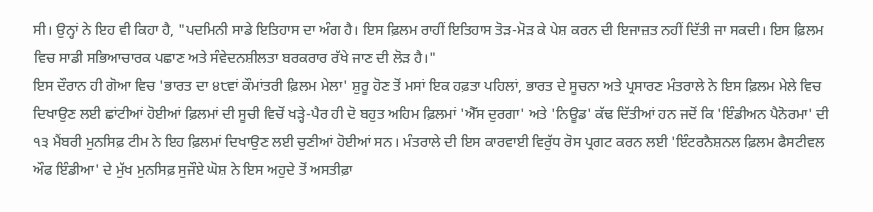ਸੀ। ਉਨ੍ਹਾਂ ਨੇ ਇਹ ਵੀ ਕਿਹਾ ਹੈ, "ਪਦਮਿਨੀ ਸਾਡੇ ਇਤਿਹਾਸ ਦਾ ਅੰਗ ਹੈ। ਇਸ ਫ਼ਿਲਮ ਰਾਹੀਂ ਇਤਿਹਾਸ ਤੋੜ-ਮੋੜ ਕੇ ਪੇਸ਼ ਕਰਨ ਦੀ ਇਜਾਜ਼ਤ ਨਹੀਂ ਦਿੱਤੀ ਜਾ ਸਕਦੀ। ਇਸ ਫ਼ਿਲਮ ਵਿਚ ਸਾਡੀ ਸਭਿਆਚਾਰਕ ਪਛਾਣ ਅਤੇ ਸੰਵੇਦਨਸ਼ੀਲਤਾ ਬਰਕਰਾਰ ਰੱਖੇ ਜਾਣ ਦੀ ਲੋੜ ਹੈ।"
ਇਸ ਦੌਰਾਨ ਹੀ ਗੋਆ ਵਿਚ 'ਭਾਰਤ ਦਾ ੪੮ਵਾਂ ਕੌਮਾਂਤਰੀ ਫ਼ਿਲਮ ਮੇਲਾ' ਸ਼ੁਰੂ ਹੋਣ ਤੋਂ ਮਸਾਂ ਇਕ ਹਫ਼ਤਾ ਪਹਿਲਾਂ, ਭਾਰਤ ਦੇ ਸੂਚਨਾ ਅਤੇ ਪ੍ਰਸਾਰਣ ਮੰਤਰਾਲੇ ਨੇ ਇਸ ਫ਼ਿਲਮ ਮੇਲੇ ਵਿਚ ਦਿਖਾਉਣ ਲਈ ਛਾਂਟੀਆਂ ਹੋਈਆਂ ਫ਼ਿਲਮਾਂ ਦੀ ਸੂਚੀ ਵਿਚੋਂ ਖੜ੍ਹੇ-ਪੈਰ ਹੀ ਦੋ ਬਹੁਤ ਅਹਿਮ ਫ਼ਿਲਮਾਂ 'ਐੱਸ ਦੁਰਗਾ' ਅਤੇ 'ਨਿਊਡ' ਕੱਢ ਦਿੱਤੀਆਂ ਹਨ ਜਦੋਂ ਕਿ 'ਇੰਡੀਅਨ ਪੈਨੋਰਮਾ' ਦੀ ੧੩ ਮੈਂਬਰੀ ਮੁਨਸਿਫ਼ ਟੀਮ ਨੇ ਇਹ ਫ਼ਿਲਮਾਂ ਦਿਖਾਉਣ ਲਈ ਚੁਣੀਆਂ ਹੋਈਆਂ ਸਨ। ਮੰਤਰਾਲੇ ਦੀ ਇਸ ਕਾਰਵਾਈ ਵਿਰੁੱਧ ਰੋਸ ਪ੍ਰਗਟ ਕਰਨ ਲਈ 'ਇੰਟਰਨੈਸ਼ਨਲ ਫ਼ਿਲਮ ਫੈਸਟੀਵਲ ਔਫ ਇੰਡੀਆ' ਦੇ ਮੁੱਖ ਮੁਨਸਿਫ਼ ਸੁਜੌਏ ਘੋਸ਼ ਨੇ ਇਸ ਅਹੁਦੇ ਤੋਂ ਅਸਤੀਫ਼ਾ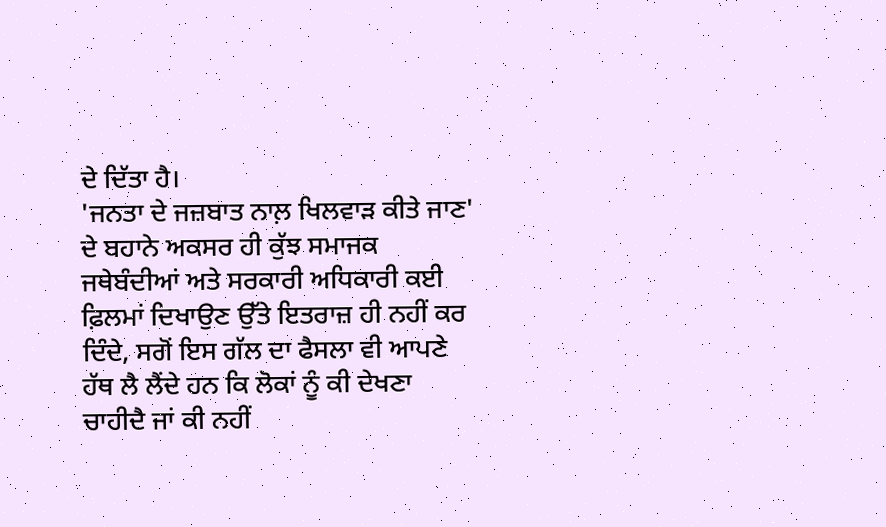ਦੇ ਦਿੱਤਾ ਹੈ।
'ਜਨਤਾ ਦੇ ਜਜ਼ਬਾਤ ਨਾਲ਼ ਖਿਲਵਾੜ ਕੀਤੇ ਜਾਣ' ਦੇ ਬਹਾਨੇ ਅਕਸਰ ਹੀ ਕੁੱਝ ਸਮਾਜਕ ਜਥੇਬੰਦੀਆਂ ਅਤੇ ਸਰਕਾਰੀ ਅਧਿਕਾਰੀ ਕਈ ਫ਼ਿਲਮਾਂ ਦਿਖਾਉਣ ਉੱਤੇ ਇਤਰਾਜ਼ ਹੀ ਨਹੀਂ ਕਰ ਦਿੰਦੇ, ਸਗੋਂ ਇਸ ਗੱਲ ਦਾ ਫੈਸਲਾ ਵੀ ਆਪਣੇ ਹੱਥ ਲੈ ਲੈਂਦੇ ਹਨ ਕਿ ਲੋਕਾਂ ਨੂੰ ਕੀ ਦੇਖਣਾ ਚਾਹੀਦੈ ਜਾਂ ਕੀ ਨਹੀਂ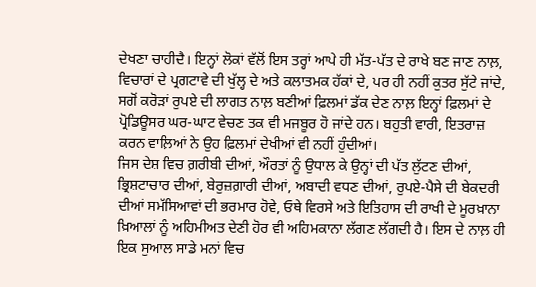ਦੇਖਣਾ ਚਾਹੀਦੈ। ਇਨ੍ਹਾਂ ਲੋਕਾਂ ਵੱਲੋਂ ਇਸ ਤਰ੍ਹਾਂ ਆਪੇ ਹੀ ਮੱਤ-ਪੱਤ ਦੇ ਰਾਖੇ ਬਣ ਜਾਣ ਨਾਲ਼, ਵਿਚਾਰਾਂ ਦੇ ਪ੍ਰਗਟਾਵੇ ਦੀ ਖੁੱਲ੍ਹ ਦੇ ਅਤੇ ਕਲਾਤਮਕ ਹੱਕਾਂ ਦੇ, ਪਰ ਹੀ ਨਹੀਂ ਕੁਤਰ ਸੁੱਟੇ ਜਾਂਦੇ, ਸਗੋਂ ਕਰੋੜਾਂ ਰੁਪਏ ਦੀ ਲਾਗਤ ਨਾਲ਼ ਬਣੀਆਂ ਫ਼ਿਲਮਾਂ ਡੱਕ ਦੇਣ ਨਾਲ਼ ਇਨ੍ਹਾਂ ਫ਼ਿਲਮਾਂ ਦੇ ਪ੍ਰੋਡਿਊਸਰ ਘਰ-ਘਾਟ ਵੇਚਣ ਤਕ ਵੀ ਮਜਬੂਰ ਹੋ ਜਾਂਦੇ ਹਨ। ਬਹੁਤੀ ਵਾਰੀ, ਇਤਰਾਜ਼ ਕਰਨ ਵਾਲ਼ਿਆਂ ਨੇ ਉਹ ਫ਼ਿਲਮਾਂ ਦੇਖੀਆਂ ਵੀ ਨਹੀਂ ਹੁੰਦੀਆਂ।
ਜਿਸ ਦੇਸ਼ ਵਿਚ ਗ਼ਰੀਬੀ ਦੀਆਂ, ਔਰਤਾਂ ਨੂੰ ਉਧਾਲ ਕੇ ਉਨ੍ਹਾਂ ਦੀ ਪੱਤ ਲੁੱਟਣ ਦੀਆਂ, ਭ੍ਰਿਸ਼ਟਾਚਾਰ ਦੀਆਂ, ਬੇਰੁਜ਼ਗ਼ਾਰੀ ਦੀਆਂ, ਅਬਾਦੀ ਵਧਣ ਦੀਆਂ, ਰੁਪਏ-ਪੈਸੇ ਦੀ ਬੇਕਦਰੀ ਦੀਆਂ ਸਮੱਸਿਆਵਾਂ ਦੀ ਭਰਮਾਰ ਹੋਵੇ, ਓਥੇ ਵਿਰਸੇ ਅਤੇ ਇਤਿਹਾਸ ਦੀ ਰਾਖੀ ਦੇ ਮੂਰਖ਼ਾਨਾ ਖ਼ਿਆਲਾਂ ਨੂੰ ਅਹਿਮੀਅਤ ਦੇਣੀ ਹੋਰ ਵੀ ਅਹਿਮਕਾਨਾ ਲੱਗਣ ਲੱਗਦੀ ਹੈ। ਇਸ ਦੇ ਨਾਲ਼ ਹੀ ਇਕ ਸੁਆਲ ਸਾਡੇ ਮਨਾਂ ਵਿਚ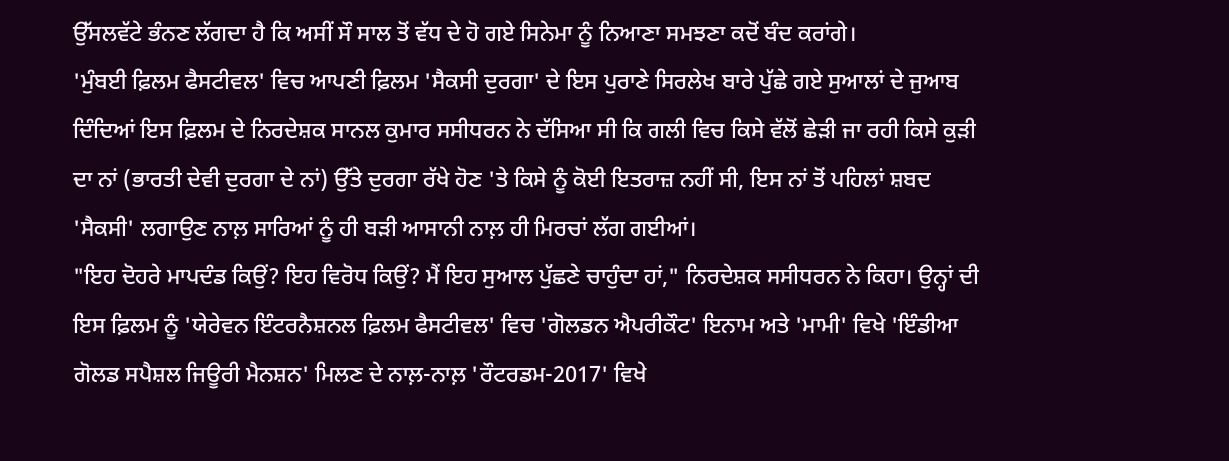ਉੱਸਲਵੱਟੇ ਭੰਨਣ ਲੱਗਦਾ ਹੈ ਕਿ ਅਸੀਂ ਸੌ ਸਾਲ ਤੋਂ ਵੱਧ ਦੇ ਹੋ ਗਏ ਸਿਨੇਮਾ ਨੂੰ ਨਿਆਣਾ ਸਮਝਣਾ ਕਦੋਂ ਬੰਦ ਕਰਾਂਗੇ।
'ਮੁੰਬਈ ਫ਼ਿਲਮ ਫੈਸਟੀਵਲ' ਵਿਚ ਆਪਣੀ ਫ਼ਿਲਮ 'ਸੈਕਸੀ ਦੁਰਗਾ' ਦੇ ਇਸ ਪੁਰਾਣੇ ਸਿਰਲੇਖ ਬਾਰੇ ਪੁੱਛੇ ਗਏ ਸੁਆਲਾਂ ਦੇ ਜੁਆਬ ਦਿੰਦਿਆਂ ਇਸ ਫ਼ਿਲਮ ਦੇ ਨਿਰਦੇਸ਼ਕ ਸਾਨਲ ਕੁਮਾਰ ਸਸੀਧਰਨ ਨੇ ਦੱਸਿਆ ਸੀ ਕਿ ਗਲੀ ਵਿਚ ਕਿਸੇ ਵੱਲੋਂ ਛੇੜੀ ਜਾ ਰਹੀ ਕਿਸੇ ਕੁੜੀ ਦਾ ਨਾਂ (ਭਾਰਤੀ ਦੇਵੀ ਦੁਰਗਾ ਦੇ ਨਾਂ) ਉੱਤੇ ਦੁਰਗਾ ਰੱਖੇ ਹੋਣ 'ਤੇ ਕਿਸੇ ਨੂੰ ਕੋਈ ਇਤਰਾਜ਼ ਨਹੀਂ ਸੀ, ਇਸ ਨਾਂ ਤੋਂ ਪਹਿਲਾਂ ਸ਼ਬਦ 'ਸੈਕਸੀ' ਲਗਾਉਣ ਨਾਲ਼ ਸਾਰਿਆਂ ਨੂੰ ਹੀ ਬੜੀ ਆਸਾਨੀ ਨਾਲ਼ ਹੀ ਮਿਰਚਾਂ ਲੱਗ ਗਈਆਂ।
"ਇਹ ਦੋਹਰੇ ਮਾਪਦੰਡ ਕਿਉਂ? ਇਹ ਵਿਰੋਧ ਕਿਉਂ? ਮੈਂ ਇਹ ਸੁਆਲ ਪੁੱਛਣੇ ਚਾਹੁੰਦਾ ਹਾਂ," ਨਿਰਦੇਸ਼ਕ ਸਸੀਧਰਨ ਨੇ ਕਿਹਾ। ਉਨ੍ਹਾਂ ਦੀ ਇਸ ਫ਼ਿਲਮ ਨੂੰ 'ਯੇਰੇਵਨ ਇੰਟਰਨੈਸ਼ਨਲ ਫ਼ਿਲਮ ਫੈਸਟੀਵਲ' ਵਿਚ 'ਗੋਲਡਨ ਐਪਰੀਕੌਟ' ਇਨਾਮ ਅਤੇ 'ਮਾਮੀ' ਵਿਖੇ 'ਇੰਡੀਆ ਗੋਲਡ ਸਪੈਸ਼ਲ ਜਿਊਰੀ ਮੈਨਸ਼ਨ' ਮਿਲਣ ਦੇ ਨਾਲ਼-ਨਾਲ਼ 'ਰੌਟਰਡਮ-2017' ਵਿਖੇ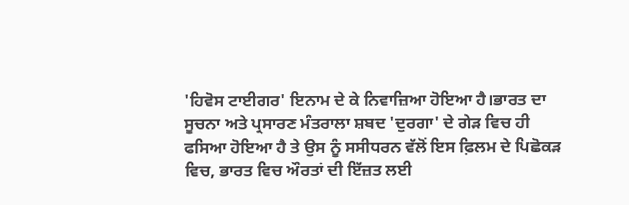'ਹਿਵੋਸ ਟਾਈਗਰ' ਇਨਾਮ ਦੇ ਕੇ ਨਿਵਾਜ਼ਿਆ ਹੋਇਆ ਹੈ।ਭਾਰਤ ਦਾ ਸੂਚਨਾ ਅਤੇ ਪ੍ਰਸਾਰਣ ਮੰਤਰਾਲਾ ਸ਼ਬਦ 'ਦੁਰਗਾ' ਦੇ ਗੇੜ ਵਿਚ ਹੀ ਫਸਿਆ ਹੋਇਆ ਹੈ ਤੇ ਉਸ ਨੂੰ ਸਸੀਧਰਨ ਵੱਲੋਂ ਇਸ ਫ਼ਿਲਮ ਦੇ ਪਿਛੋਕੜ ਵਿਚ, ਭਾਰਤ ਵਿਚ ਔਰਤਾਂ ਦੀ ਇੱਜ਼ਤ ਲਈ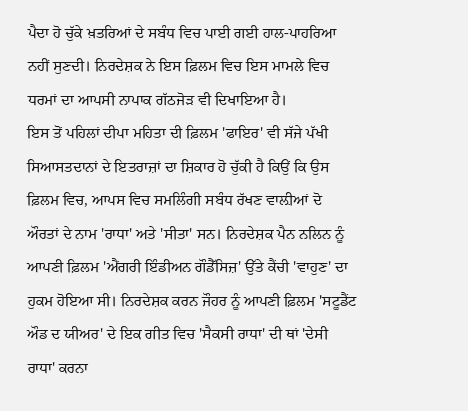ਪੈਦਾ ਹੋ ਚੁੱਕੇ ਖ਼ਤਰਿਆਂ ਦੇ ਸਬੰਧ ਵਿਚ ਪਾਈ ਗਈ ਹਾਲ-ਪਾਹਰਿਆ ਨਹੀਂ ਸੁਣਦੀ। ਨਿਰਦੇਸ਼ਕ ਨੇ ਇਸ ਫ਼ਿਲਮ ਵਿਚ ਇਸ ਮਾਮਲੇ ਵਿਚ ਧਰਮਾਂ ਦਾ ਆਪਸੀ ਨਾਪਾਕ ਗੱਠਜੋੜ ਵੀ ਦਿਖਾਇਆ ਹੈ।
ਇਸ ਤੋਂ ਪਹਿਲਾਂ ਦੀਪਾ ਮਹਿਤਾ ਦੀ ਫ਼ਿਲਮ 'ਫਾਇਰ' ਵੀ ਸੱਜੇ ਪੱਖੀ ਸਿਆਸਤਦਾਨਾਂ ਦੇ ਇਤਰਾਜ਼ਾਂ ਦਾ ਸ਼ਿਕਾਰ ਹੋ ਚੁੱਕੀ ਹੈ ਕਿਉਂ ਕਿ ਉਸ ਫ਼ਿਲਮ ਵਿਚ, ਆਪਸ ਵਿਚ ਸਮਲਿੰਗੀ ਸਬੰਧ ਰੱਖਣ ਵਾਲ਼ੀਆਂ ਦੋ ਔਰਤਾਂ ਦੇ ਨਾਮ 'ਰਾਧਾ' ਅਤੇ 'ਸੀਤਾ' ਸਨ। ਨਿਰਦੇਸ਼ਕ ਪੈਨ ਨਲਿਨ ਨੂੰ ਆਪਣੀ ਫ਼ਿਲਮ 'ਐਂਗਰੀ ਇੰਡੀਅਨ ਗੌਡੈੱਸਿਜ਼' ਉੱਤੇ ਕੈਂਚੀ 'ਵਾਹੁਣ' ਦਾ ਹੁਕਮ ਹੋਇਆ ਸੀ। ਨਿਰਦੇਸ਼ਕ ਕਰਨ ਜੌਹਰ ਨੂੰ ਆਪਣੀ ਫ਼ਿਲਮ 'ਸਟੂਡੈਂਟ ਔਡ ਦ ਯੀਅਰ' ਦੇ ਇਕ ਗੀਤ ਵਿਚ 'ਸੈਕਸੀ ਰਾਧਾ' ਦੀ ਥਾਂ 'ਦੇਸੀ ਰਾਧਾ' ਕਰਨਾ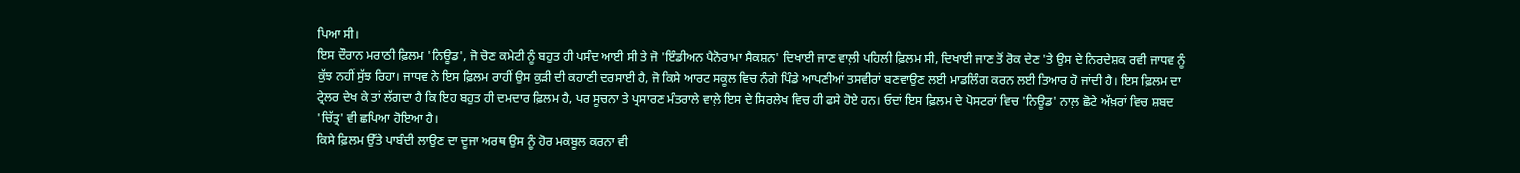ਪਿਆ ਸੀ।
ਇਸ ਦੌਰਾਨ ਮਰਾਠੀ ਫ਼ਿਲਮ 'ਨਿਊਡ', ਜੋ ਚੋਣ ਕਮੇਟੀ ਨੂੰ ਬਹੁਤ ਹੀ ਪਸੰਦ ਆਈ ਸੀ ਤੇ ਜੋ 'ਇੰਡੀਅਨ ਪੈਨੋਰਾਮਾ ਸੈਕਸ਼ਨ' ਦਿਖਾਈ ਜਾਣ ਵਾਲ਼ੀ ਪਹਿਲੀ ਫ਼ਿਲਮ ਸੀ, ਦਿਖਾਈ ਜਾਣ ਤੋਂ ਰੋਕ ਦੇਣ 'ਤੇ ਉਸ ਦੇ ਨਿਰਦੇਸ਼ਕ ਰਵੀ ਜਾਧਵ ਨੂੰ ਕੁੱਝ ਨਹੀਂ ਸੁੱਝ ਰਿਹਾ। ਜਾਧਵ ਨੇ ਇਸ ਫ਼ਿਲਮ ਰਾਹੀਂ ਉਸ ਕੁੜੀ ਦੀ ਕਹਾਣੀ ਦਰਸਾਈ ਹੈ, ਜੋ ਕਿਸੇ ਆਰਟ ਸਕੂਲ ਵਿਚ ਨੰਗੇ ਪਿੰਡੇ ਆਪਣੀਆਂ ਤਸਵੀਰਾਂ ਬਣਵਾਉਣ ਲਈ ਮਾਡਲਿੰਗ ਕਰਨ ਲਈ ਤਿਆਰ ਹੋ ਜਾਂਦੀ ਹੈ। ਇਸ ਫ਼ਿਲਮ ਦਾ ਟ੍ਰੇਲਰ ਦੇਖ ਕੇ ਤਾਂ ਲੱਗਦਾ ਹੈ ਕਿ ਇਹ ਬਹੁਤ ਹੀ ਦਮਦਾਰ ਫ਼ਿਲਮ ਹੈ, ਪਰ ਸੂਚਨਾ ਤੇ ਪ੍ਰਸਾਰਣ ਮੰਤਰਾਲੇ ਵਾਲ਼ੇ ਇਸ ਦੇ ਸਿਰਲੇਖ ਵਿਚ ਹੀ ਫਸੇ ਹੋਏ ਹਨ। ਓਦਾਂ ਇਸ ਫ਼ਿਲਮ ਦੇ ਪੋਸਟਰਾਂ ਵਿਚ 'ਨਿਊਡ' ਨਾਲ਼ ਛੋਟੇ ਅੱਖ਼ਰਾਂ ਵਿਚ ਸ਼ਬਦ 'ਚਿੱਤ੍ਰ' ਵੀ ਛਪਿਆ ਹੋਇਆ ਹੈ।
ਕਿਸੇ ਫ਼ਿਲਮ ਉੱਤੇ ਪਾਬੰਦੀ ਲਾਉਣ ਦਾ ਦੂਜਾ ਅਰਥ ਉਸ ਨੂੰ ਹੋਰ ਮਕਬੂਲ ਕਰਨਾ ਵੀ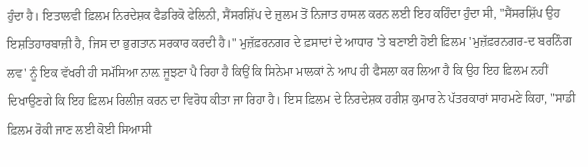ਹੁੰਦਾ ਹੈ। ਇਤਾਲਵੀ ਫ਼ਿਲਮ ਨਿਰਦੇਸ਼ਕ ਫੈਡਰਿਕੋ ਫੇਲਿਨੀ, ਸੈਂਸਰਸ਼ਿੱਪ ਦੇ ਜ਼ੁਲਮ ਤੋਂ ਨਿਜਾਤ ਹਾਸਲ ਕਰਨ ਲਈ ਇਹ ਕਹਿੰਦਾ ਹੁੰਦਾ ਸੀ, "ਸੈਂਸਰਸ਼ਿੱਪ ਉਹ ਇਸ਼ਤਿਹਾਰਬਾਜ਼ੀ ਹੈ, ਜਿਸ ਦਾ ਭੁਗਤਾਨ ਸਰਕਾਰ ਕਰਦੀ ਹੈ।" ਮੁਜ਼ੱਫ਼ਰਨਗਰ ਦੇ ਫ਼ਸਾਦਾਂ ਦੇ ਆਧਾਰ 'ਤੇ ਬਣਾਈ ਹੋਈ ਫ਼ਿਲਮ 'ਮੁਜ਼ੱਫ਼ਰਨਗਰ-ਦ ਬਰਨਿੰਗ ਲਵ' ਨੂੰ ਇਕ ਵੱਖਰੀ ਹੀ ਸਮੱਸਿਆ ਨਾਲ਼ ਜੂਝਣਾ ਪੈ ਰਿਹਾ ਹੈ ਕਿਉਂ ਕਿ ਸਿਨੇਮਾ ਮਾਲਕਾਂ ਨੇ ਆਪ ਹੀ ਫੈਸਲਾ ਕਰ ਲਿਆ ਹੈ ਕਿ ਉਹ ਇਹ ਫ਼ਿਲਮ ਨਹੀਂ ਦਿਖਾਉਣਗੇ ਕਿ ਇਹ ਫ਼ਿਲਮ ਰਿਲੀਜ਼ ਕਰਨ ਦਾ ਵਿਰੋਧ ਕੀਤਾ ਜਾ ਰਿਹਾ ਹੈ। ਇਸ ਫ਼ਿਲਮ ਦੇ ਨਿਰਦੇਸ਼ਕ ਹਰੀਸ਼ ਕੁਮਾਰ ਨੇ ਪੱਤਰਕਾਰਾਂ ਸਾਹਮਣੇ ਕਿਹਾ, "ਸਾਡੀ ਫ਼ਿਲਮ ਰੋਕੀ ਜਾਣ ਲਈ ਕੋਈ ਸਿਆਸੀ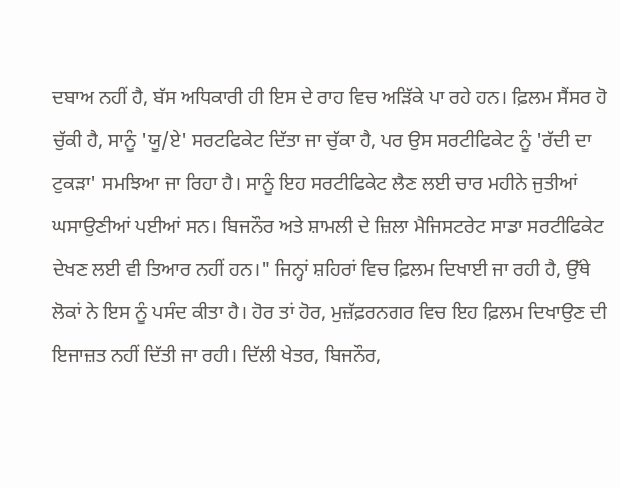ਦਬਾਅ ਨਹੀਂ ਹੈ, ਬੱਸ ਅਧਿਕਾਰੀ ਹੀ ਇਸ ਦੇ ਰਾਹ ਵਿਚ ਅੜਿੱਕੇ ਪਾ ਰਹੇ ਹਨ। ਫ਼ਿਲਮ ਸੈਂਸਰ ਹੋ ਚੁੱਕੀ ਹੈ, ਸਾਨੂੰ 'ਯੂ/ਏ' ਸਰਟਫਿਕੇਟ ਦਿੱਤਾ ਜਾ ਚੁੱਕਾ ਹੈ, ਪਰ ਉਸ ਸਰਟੀਫਿਕੇਟ ਨੂੰ 'ਰੱਦੀ ਦਾ ਟੁਕੜਾ' ਸਮਝਿਆ ਜਾ ਰਿਹਾ ਹੈ। ਸਾਨੂੰ ਇਹ ਸਰਟੀਫਿਕੇਟ ਲੈਣ ਲਈ ਚਾਰ ਮਹੀਨੇ ਜੁਤੀਆਂ ਘਸਾਉਣੀਆਂ ਪਈਆਂ ਸਨ। ਬਿਜਨੌਰ ਅਤੇ ਸ਼ਾਮਲੀ ਦੇ ਜ਼ਿਲਾ ਮੈਜਿਸਟਰੇਟ ਸਾਡਾ ਸਰਟੀਫਿਕੇਟ ਦੇਖਣ ਲਈ ਵੀ ਤਿਆਰ ਨਹੀਂ ਹਨ।" ਜਿਨ੍ਹਾਂ ਸ਼ਹਿਰਾਂ ਵਿਚ ਫ਼ਿਲਮ ਦਿਖਾਈ ਜਾ ਰਹੀ ਹੈ, ਉੱਥੇ ਲੋਕਾਂ ਨੇ ਇਸ ਨੂੰ ਪਸੰਦ ਕੀਤਾ ਹੈ। ਹੋਰ ਤਾਂ ਹੋਰ, ਮੁਜ਼ੱਫ਼ਰਨਗਰ ਵਿਚ ਇਹ ਫ਼ਿਲਮ ਦਿਖਾਉਣ ਦੀ ਇਜਾਜ਼ਤ ਨਹੀਂ ਦਿੱਤੀ ਜਾ ਰਹੀ। ਦਿੱਲੀ ਖੇਤਰ, ਬਿਜਨੌਰ,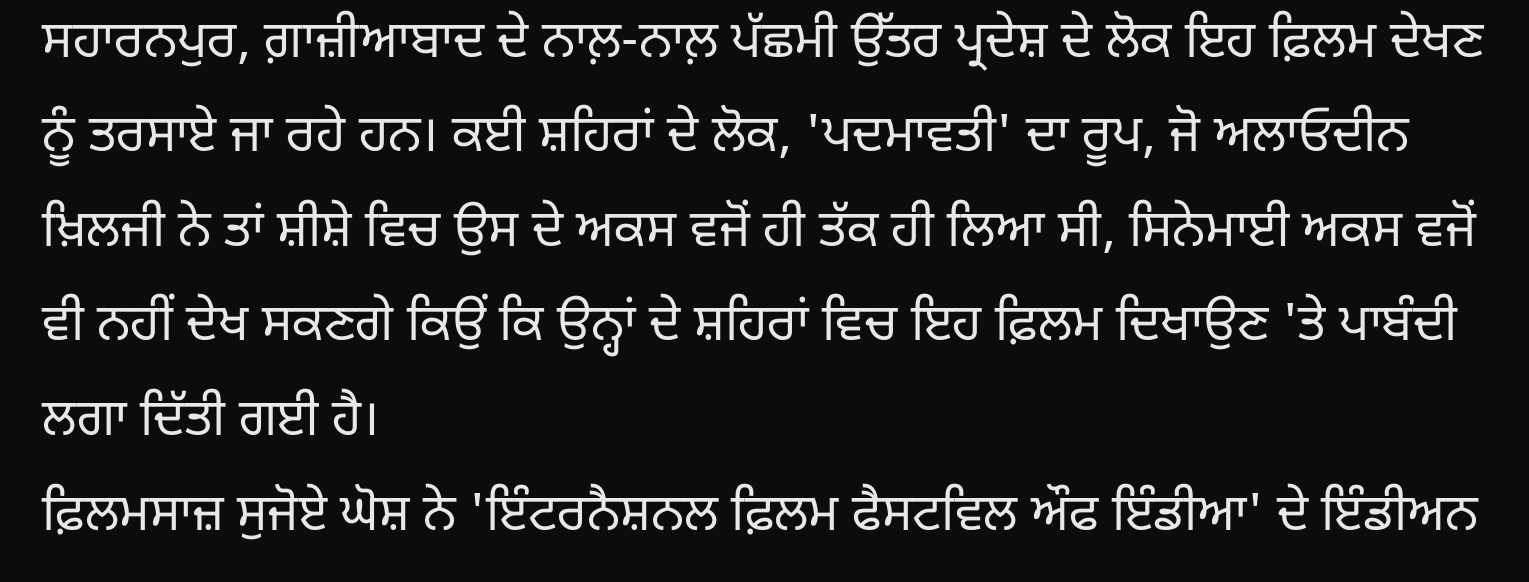ਸਹਾਰਨਪੁਰ, ਗ਼ਾਜ਼ੀਆਬਾਦ ਦੇ ਨਾਲ਼-ਨਾਲ਼ ਪੱਛਮੀ ਉੱਤਰ ਪ੍ਰਦੇਸ਼ ਦੇ ਲੋਕ ਇਹ ਫ਼ਿਲਮ ਦੇਖਣ ਨੂੰ ਤਰਸਾਏ ਜਾ ਰਹੇ ਹਨ। ਕਈ ਸ਼ਹਿਰਾਂ ਦੇ ਲੋਕ, 'ਪਦਮਾਵਤੀ' ਦਾ ਰੂਪ, ਜੋ ਅਲਾਓਦੀਨ ਖ਼ਿਲਜੀ ਨੇ ਤਾਂ ਸ਼ੀਸ਼ੇ ਵਿਚ ਉਸ ਦੇ ਅਕਸ ਵਜੋਂ ਹੀ ਤੱਕ ਹੀ ਲਿਆ ਸੀ, ਸਿਨੇਮਾਈ ਅਕਸ ਵਜੋਂ ਵੀ ਨਹੀਂ ਦੇਖ ਸਕਣਗੇ ਕਿਉਂ ਕਿ ਉਨ੍ਹਾਂ ਦੇ ਸ਼ਹਿਰਾਂ ਵਿਚ ਇਹ ਫ਼ਿਲਮ ਦਿਖਾਉਣ 'ਤੇ ਪਾਬੰਦੀ ਲਗਾ ਦਿੱਤੀ ਗਈ ਹੈ।
ਫ਼ਿਲਮਸਾਜ਼ ਸੁਜੋਏ ਘੋਸ਼ ਨੇ 'ਇੰਟਰਨੈਸ਼ਨਲ ਫ਼ਿਲਮ ਫੈਸਟਵਿਲ ਔਫ ਇੰਡੀਆ' ਦੇ ਇੰਡੀਅਨ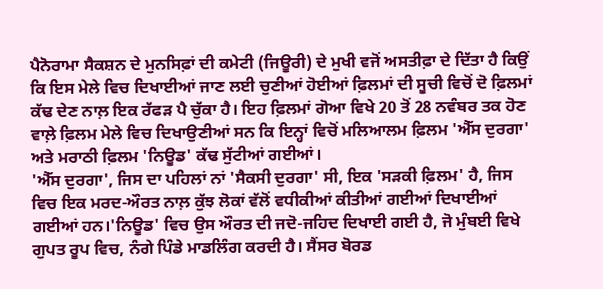ਪੈਨੋਰਾਮਾ ਸੈਕਸ਼ਨ ਦੇ ਮੁਨਸਿਫ਼ਾਂ ਦੀ ਕਮੇਟੀ (ਜਿਊਰੀ) ਦੇ ਮੁਖੀ ਵਜੋਂ ਅਸਤੀਫ਼ਾ ਦੇ ਦਿੱਤਾ ਹੈ ਕਿਉਂ ਕਿ ਇਸ ਮੇਲੇ ਵਿਚ ਦਿਖਾਈਆਂ ਜਾਣ ਲਈ ਚੁਣੀਆਂ ਹੋਈਆਂ ਫ਼ਿਲਮਾਂ ਦੀ ਸੂਚੀ ਵਿਚੋਂ ਦੋ ਫ਼ਿਲਮਾਂ ਕੱਢ ਦੇਣ ਨਾਲ਼ ਇਕ ਰੱਫੜ ਪੈ ਚੁੱਕਾ ਹੈ। ਇਹ ਫ਼ਿਲਮਾਂ ਗੋਆ ਵਿਖੇ 20 ਤੋਂ 28 ਨਵੰਬਰ ਤਕ ਹੋਣ ਵਾਲ਼ੇ ਫ਼ਿਲਮ ਮੇਲੇ ਵਿਚ ਦਿਖਾਉਣੀਆਂ ਸਨ ਕਿ ਇਨ੍ਹਾਂ ਵਿਚੋਂ ਮਲਿਆਲਮ ਫ਼ਿਲਮ 'ਐੱਸ ਦੁਰਗਾ' ਅਤੇ ਮਰਾਠੀ ਫ਼ਿਲਮ 'ਨਿਊਡ' ਕੱਢ ਸੁੱਟੀਆਂ ਗਈਆਂ।
'ਐੱਸ ਦੁਰਗਾ', ਜਿਸ ਦਾ ਪਹਿਲਾਂ ਨਾਂ 'ਸੈਕਸੀ ਦੁਰਗਾ' ਸੀ, ਇਕ 'ਸੜਕੀ ਫ਼ਿਲਮ' ਹੈ, ਜਿਸ ਵਿਚ ਇਕ ਮਰਦ-ਔਰਤ ਨਾਲ਼ ਕੁੱਝ ਲੋਕਾਂ ਵੱਲੋਂ ਵਧੀਕੀਆਂ ਕੀਤੀਆਂ ਗਈਆਂ ਦਿਖਾਈਆਂ ਗਈਆਂ ਹਨ।'ਨਿਊਡ' ਵਿਚ ਉਸ ਔਰਤ ਦੀ ਜਦੋ-ਜਹਿਦ ਦਿਖਾਈ ਗਈ ਹੈ, ਜੋ ਮੁੰਬਈ ਵਿਖੇ ਗੁਪਤ ਰੂਪ ਵਿਚ, ਨੰਗੇ ਪਿੰਡੇ ਮਾਡਲਿੰਗ ਕਰਦੀ ਹੈ। ਸੈਂਸਰ ਬੋਰਡ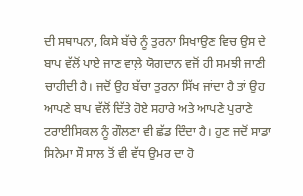ਦੀ ਸਥਾਪਨਾ, ਕਿਸੇ ਬੱਚੇ ਨੂੰ ਤੁਰਨਾ ਸਿਖਾਉਣ ਵਿਚ ਉਸ ਦੇ ਬਾਪ ਵੱਲੋਂ ਪਾਏ ਜਾਣ ਵਾਲ਼ੇ ਯੋਗਦਾਨ ਵਜੋਂ ਹੀ ਸਮਝੀ ਜਾਣੀ ਚਾਹੀਦੀ ਹੈ। ਜਦੋਂ ਉਹ ਬੱਚਾ ਤੁਰਨਾ ਸਿੱਖ ਜਾਂਦਾ ਹੈ ਤਾਂ ਉਹ ਆਪਣੇ ਬਾਪ ਵੱਲੋਂ ਦਿੱਤੇ ਹੋਏ ਸਹਾਰੇ ਅਤੇ ਆਪਣੇ ਪੁਰਾਣੇ ਟਰਾਈਸਿਕਲ ਨੂੰ ਗੌਲਣਾ ਵੀ ਛੱਡ ਦਿੰਦਾ ਹੈ। ਹੁਣ ਜਦੋਂ ਸਾਡਾ ਸਿਨੇਮਾ ਸੌ ਸਾਲ ਤੋਂ ਵੀ ਵੱਧ ਉਮਰ ਦਾ ਹੋ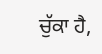ਚੁੱਕਾ ਹੈ,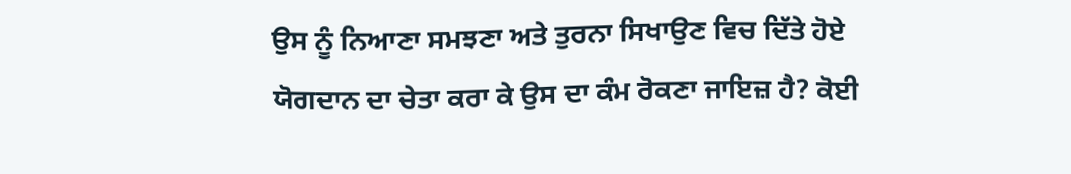ਉਸ ਨੂੰ ਨਿਆਣਾ ਸਮਝਣਾ ਅਤੇ ਤੁਰਨਾ ਸਿਖਾਉਣ ਵਿਚ ਦਿੱਤੇ ਹੋਏ ਯੋਗਦਾਨ ਦਾ ਚੇਤਾ ਕਰਾ ਕੇ ਉਸ ਦਾ ਕੰਮ ਰੋਕਣਾ ਜਾਇਜ਼ ਹੈ? ਕੋਈ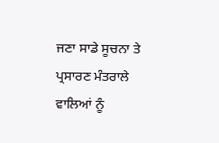ਜਣਾ ਸਾਡੇ ਸੂਚਨਾ ਤੇ ਪ੍ਰਸਾਰਣ ਮੰਤਰਾਲੇ ਵਾਲਿਆਂ ਨੂੰ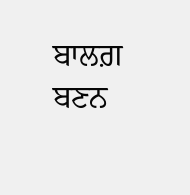ਬਾਲਗ਼ ਬਣਨ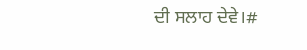ਦੀ ਸਲਾਹ ਦੇਵੇ।#